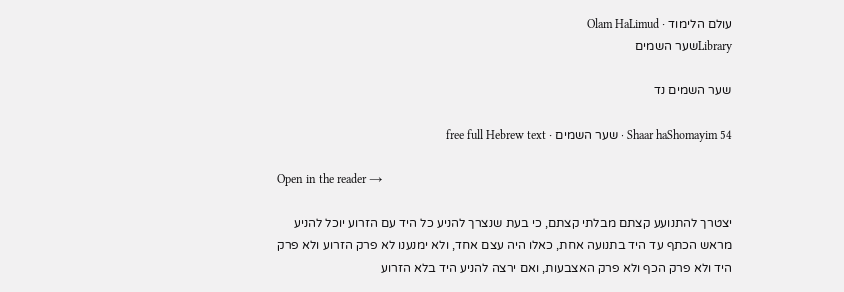עולם הלימוד · Olam HaLimud
Libraryשער השמים

שער השמים נד

Shaar haShomayim 54 · שער השמים · free full Hebrew text

Open in the reader →

יצטרך להתנועע קצתם מבלתי קצתם, כי בעת שנצרך להניע כל היד עם הזרוע יוכל להניע מראש הכתף עד היד בתנועה אחת, כאלו היה עצם אחד, ולא ימנענו לא פרק הזרוע ולא פרק היד ולא פרק הכף ולא פרק האצבעות, ואם ירצה להניע היד בלא הזרוע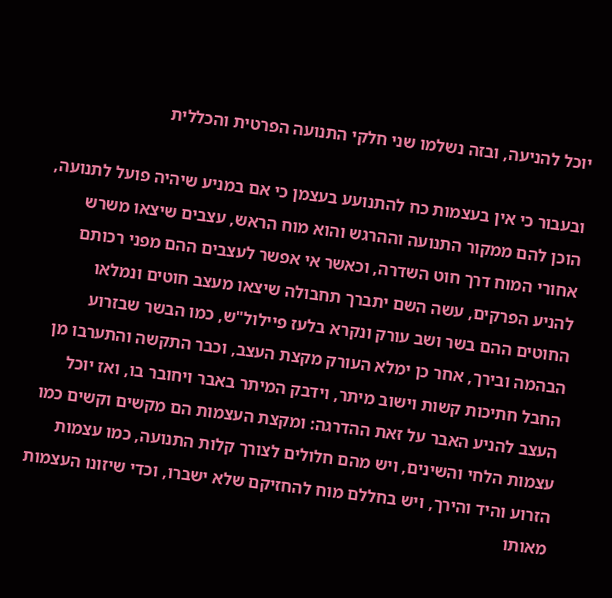יוכל להניעה, ובזה נשלמו שני חלקי התנועה הפרטית והכללית

ובעבור כי אין בעצמות כח להתנועע בעצמן כי אם במניע שיהיה פועל לתנועה, הוכן להם ממקור התנועה וההרגש והוא מוח הראש, עצבים שיצאו משרש אחורי המוח דרך חוט השדרה, וכאשר אי אפשר לעצבים ההם מפני רכותם להניע הפרקים, עשה השם יתברך תחבולה שיצאו מעצב חוטים ונמלאו החוטים ההם בשר ושב עורק ונקרא בלעז פיילול"ש, כמו הבשר שבזרוע הבהמה ובירך, אחר כן ימלא העורק מקצת העצב, וכבר התקשה והתערבו מן החבל חתיכות קשות וישוב מיתר, וידבק המיתר באבר ויחובר בו, ואז יוכל העצב להניע האבר על זאת ההדרגה: ומקצת העצמות הם מקשים וקשים כמו עצמות הלחי והשינים, ויש מהם חלולים לצורך קלות התנועה, כמו עצמות הזרוע והיד והירך, ויש בחללם מוח להחזיקם שלא ישברו, וכדי שיזונו העצמות מאותו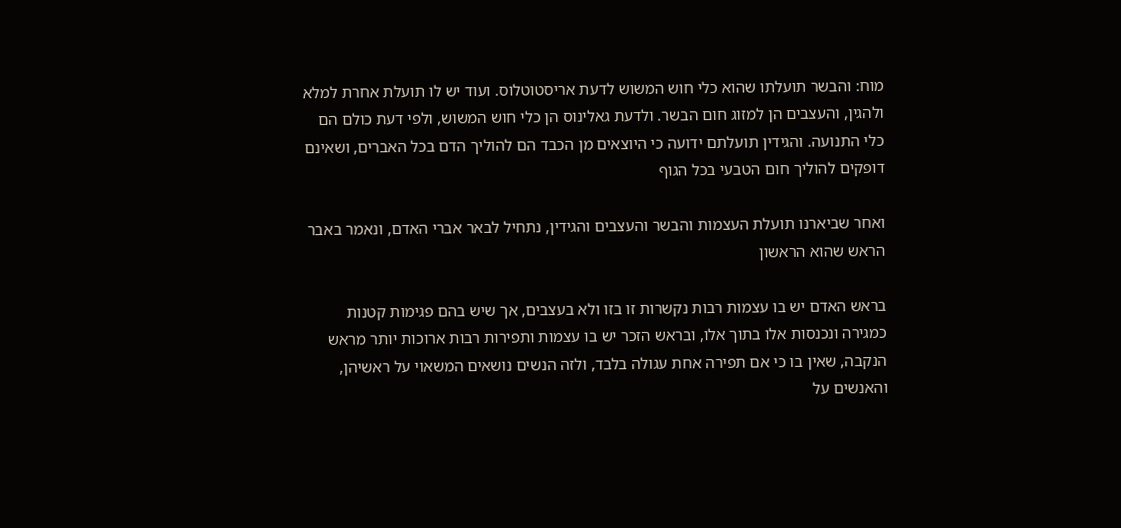מוח: והבשר תועלתו שהוא כלי חוש המשוש לדעת אריסטוטלוס. ועוד יש לו תועלת אחרת למלא ולהגין, והעצבים הן למזוג חום הבשר. ולדעת גאלינוס הן כלי חוש המשוש, ולפי דעת כולם הם כלי התנועה. והגידין תועלתם ידועה כי היוצאים מן הכבד הם להוליך הדם בכל האברים, ושאינם דופקים להוליך חום הטבעי בכל הגוף

ואחר שביארנו תועלת העצמות והבשר והעצבים והגידין, נתחיל לבאר אברי האדם, ונאמר באבר הראש שהוא הראשון

בראש האדם יש בו עצמות רבות נקשרות זו בזו ולא בעצבים, אך שיש בהם פגימות קטנות כמגירה ונכנסות אלו בתוך אלו, ובראש הזכר יש בו עצמות ותפירות רבות ארוכות יותר מראש הנקבה, שאין בו כי אם תפירה אחת עגולה בלבד, ולזה הנשים נושאים המשאוי על ראשיהן, והאנשים על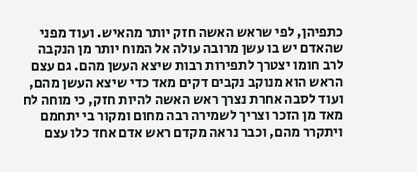כתפיהן, לפי שראש האשה חזק יותר מהאיש. ועוד מפני שהאדם יש בו עשן מרובה עולה אל המוח יותר מן הנקבה לרב חומו יצטרך לתפירות רבות שיצא העשן מהם. גם עצם הראש הוא מנוקב נקבים דקים מאד כדי שיצא העשן מהם, ועוד לסבה אחרת נצרך ראש האשה להיות חזק, כי מוחה לח מאד מן הזכר וצריך לשמירה רבה מחום ומקור בי יתחמם ויתקרר מהם, וכבר נראה מקדם ראש אדם אחד כלו עצם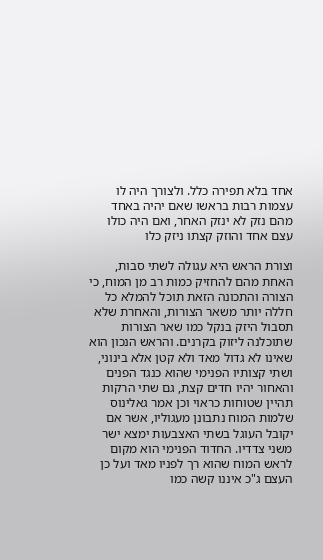אחד בלא תפירה כלל. ולצורך היה לו עצמות רבות בראשו שאם יהיה באחד מהם נזק לא ינזק האחר, ואם היה כולו עצם אחד והוזק קצתו ניזק כלו

וצורת הראש היא עגולה לשתי סבות, האחת מהם להחזיק כמות רב מן המוח, כי הצורה והתכונה הזאת תוכל להמלא כל חללה יותר משאר הצורות, והאחרת שלא תסבול היזק בנקל כמו שאר הצורות שתוכלנה ליזוק בקרנים. והראש הנכון הוא שאינו לא גדול מאד ולא קטן אלא בינוני, ושתי קצותיו הפנימי שהוא כנגד הפנים והאחור יהיו חדים קצת, גם שתי הרקות תהיין שטוחות כראוי וכן אמר גאלינוס שלמות המוח נתבונן מעגוליו, אשר אם יקובל העוגל בשתי האצבעות ימצא ישר משני צדדיו. החדוד הפנימי הוא מקום לראש המוח שהוא רך לפניו מאד ועל כן העצם ג"כ איננו קשה כמו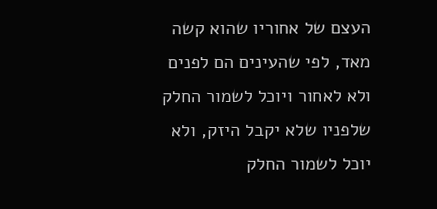העצם של אחוריו שהוא קשה מאד, לפי שהעינים הם לפנים ולא לאחור ויוכל לשמור החלק שלפניו שלא יקבל היזק, ולא יוכל לשמור החלק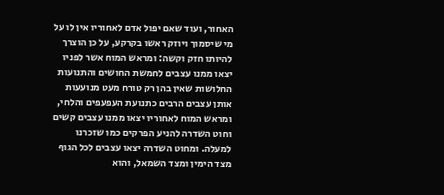האחור, ועוד שאם יפול אדם לאחוריו אין לו על מי שיסמוך ויוזק ראשו בקרקע, על כן הוצרך להיותו חזק וקשה: ומראש המוח אשר לפניו יצאו ממנו עצבים לחמשת החושים והתנועות החלושות שאין בהן רק טורח מעט מנועעות אותן עצבים הרבים כתנועת העפעפים והלחי, ומראש המוח לאחוריו יצאו ממנו עצבים קשים וחוט השדרה להניע הפרקים כמו שזכרנו למעלה. ומחוט השדרה יצאו עצבים לכל הגוף מצד הימין ומצד השמאל, והוא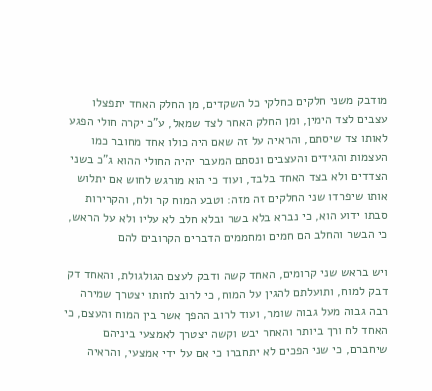מודבק משני חלקים כחלקי כל השקדים, מן החלק האחד יתפצלו עצבים לצד הימין, ומן החלק האחר לצד שמאל, ע"כ יקרה חולי הפגע לאותו צד שיסתם, והראיה על זה שאם היה כולו אחד מחובר כמו העצמות והגידים והעצבים ונסתם המעבר יהיה החולי ההוא ג"כ בשני הצדדים ולא בצד האחד בלבד, ועוד כי הוא מורגש לחוש אם יתלוש אותו שיפרדו שני החלקים זה מזה: וטבע המוח קר ולח, והקרירות סבתו ידוע הוא, כי נברא בלא בשר ובלא חלב לא עליו ולא על הראש, כי הבשר והחלב הם חמים ומחממים הדברים הקרובים להם

ויש בראש שני קרומים, האחד קשה ודבק לעצם הגולגולת, והאחד דק דבק למוח, ותועלתם להגין על המוח, כי לרוב לחותו יצטרך שמירה רבה גבוה מעל גבוה שומר, ועוד לרוב ההפך אשר בין המוח והעצם, כי האחד לח ורך ביותר והאחר יבש וקשה יצטרך לאמצעי ביניהם שיחברם, כי שני הפכים לא יתחברו כי אם על ידי אמצעי, והראיה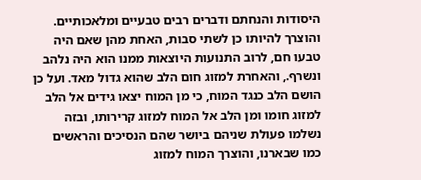היסודות והנחתם ודברים רבים טבעיים ומלאכותיים. והוצרך להיותו כן לשתי סבות, האחת מהן שאם היה טבעו חם, לרוב התנועות היוצאות ממנו הוא היה נלהב ונשרף., והאחרת למזוג חום הלב שהוא גדול מאד. ועל כן הושם הלב כנגד המוח, כי מן המוח יצאו גידים אל הלב למזוג חומו ומן הלב אל המוח למזוג קרירותו, ובזה נשלמו פעולת שניהם ביושר שהם הנסיכים והראשים כמו שבארנו, והוצרך המוח למזוג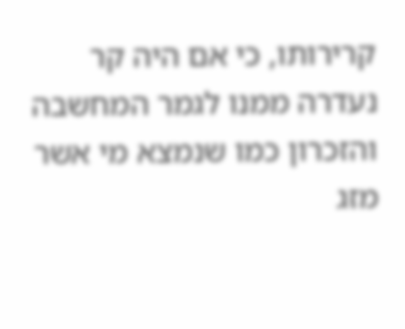קרירותו, כי אם היה קר נעדרה ממנו לגמר המחשבה והזכרון כמו שנמצא מי אשר מזג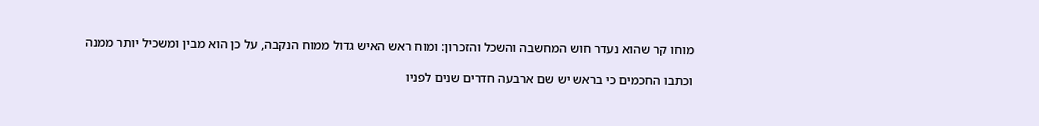מוחו קר שהוא נעדר חוש המחשבה והשכל והזכרון: ומוח ראש האיש גדול ממוח הנקבה, על כן הוא מבין ומשכיל יותר ממנה

וכתבו החכמים כי בראש יש שם ארבעה חדרים שנים לפניו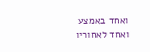ואחד באמצע ואחד לאחוריו